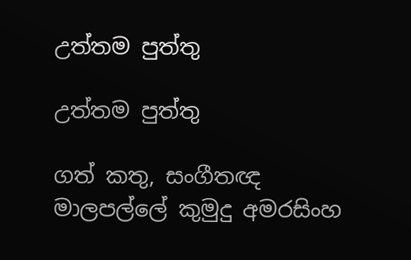උත්තම පුත්තු

උත්තම පුත්තු

ගත් කතු, සංගීතඥ මාලපල්ලේ කුමුදු අමරසිංහ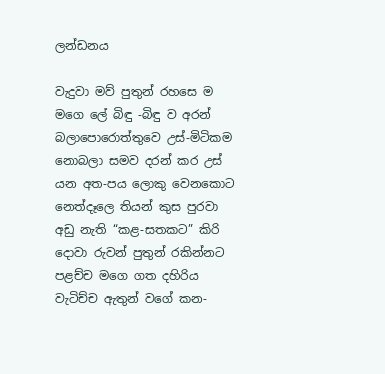ලන්ඩනය

වැදුවා මව් පුතුන් රහසෙ ම මගෙ ලේ බිඳු -බිඳු ව අරන් බලාපොරොත්තුවෙ උස්-මිටිකම නොබලා සමව දරන් කර උස් යන අත-පය ලොකු වෙනකොට නෙත්දෑලෙ තියන් කුස පුරවා අඩු නැති “කළ-සතකට” කිරි දොවා රුවන් පුතුන් රකින්නට පළච්ච මගෙ ගත දහිරිය වැටිච්ච ඇතුන් වගේ කන-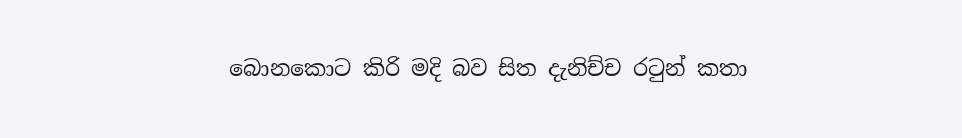බොනකොට කිරි මදි බව සිත දැනිච්ච රටුන් කතා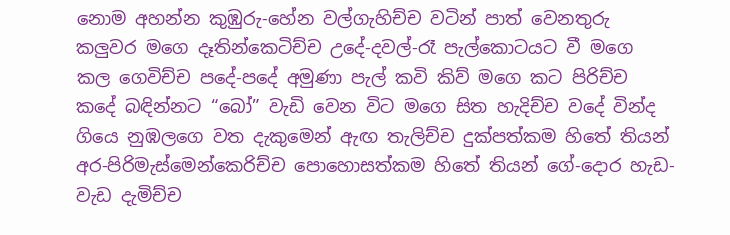නොම අහන්න කුඹුරු-හේන වල්ගැහිච්ච වටින් පාත් වෙනතුරු කලුවර මගෙ දෑතින්කෙටිච්ච උදේ-දවල්-රෑ පැල්කොටයට වී මගෙ කල ගෙවිච්ච පදේ-පදේ අමුණා පැල් කවි කිව් මගෙ කට පිරිච්ච කදේ බඳින්නට “බෝ” වැඩි වෙන විට මගෙ සිත හැදිච්ච වදේ වින්ද ගියෙ නුඹලගෙ වත දැකුමෙන් ඇඟ තැලිච්ච දුක්පත්කම හිතේ තියන් අර-පිරිමැස්මෙන්කෙරිච්ච පොහොසත්කම හිතේ තියන් ගේ-දොර හැඩ-වැඩ දැමිච්ච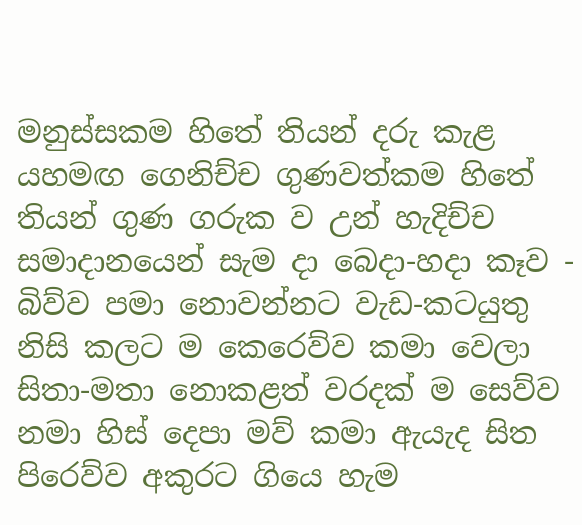මනුස්සකම හිතේ තියන් දරු කැළ යහමඟ ගෙනිච්ච ගුණවත්කම හිතේ තියන් ගුණ ගරුක ව උන් හැදිච්ච සමාදානයෙන් සැම දා බෙදා-හදා කෑව - බිව්ව පමා නොවන්නට වැඩ-කටයුතු නිසි කලට ම කෙරෙව්ව කමා වෙලා සිතා-මතා නොකළත් වරදක් ම සෙව්ව නමා හිස් දෙපා මව් කමා ඇයැද සිත පිරෙව්ව අකුරට ගි‌යෙ හැම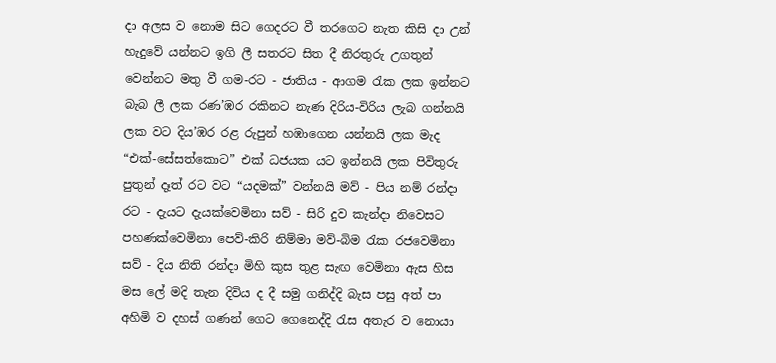දා අලස ව නොම සිට ගෙදරට වී තරගෙට නැත කිසි දා උන් හැදුවේ යන්නට ඉගි ලී සතරට සිත දී නිරතුරු උගතුන් වෙන්නට මතු වී ගම-රට - ජාතිය - ආගම රැක ලක ඉන්නට බැබ ලී ලක රණ’ඹර රකිනට නැණ දිරිය-විරිය ලැබ ගන්නයි ලක වට දිය’ඹර රළ රුපුන් හඹාගෙන යන්නයි ලක මැද “එක්-සේසත්කොට” එක් ධජයක යට ඉන්නයි ලක පිවිතුරු පුතුන් දෑත් රට වට “යදමක්” වන්නයි මව් - පිය නම් රන්දා රට - දැයට දැයක්වෙමිනා සව් - සිරි දුව කැන්දා නිවෙසට පහණක්වෙමිනා පෙව්-කිරි නිම්මා මව්-බිම රැක රජවෙමිනා සව් - දිය නිති රන්දා මිහි කුස තුළ සැඟ වෙමිනා ඇස හිස මස ලේ මදි තැන දිවිය ද දී සමු ගනිද්දි බැස පසු අත් පා අහිමි ව දහස් ගණන් ගෙට ගෙනෙද්දි රැස අතැර ව නොයා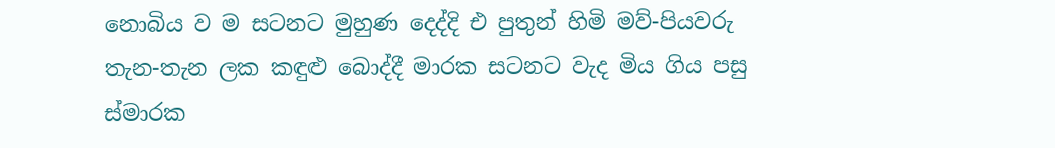නොබිය ව ම සටනට මුහුණ දෙද්දි එ පුතුන් හිමි මව්-පියවරු තැන-තැන ලක කඳුළු බොද්දී මාරක සටනට වැද මිය ගිය පසු ස්මාරක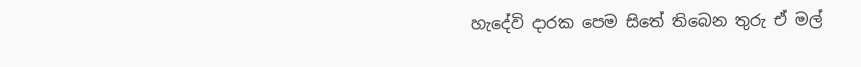හැදේවි දාරක පෙම සිතේ තිබෙන තුරු ඒ මල්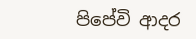පිපේවි ආදර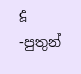දූ -පුතුන්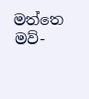මත්තෙ මව්-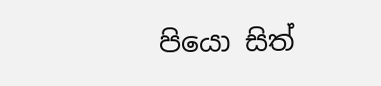පියො සිත්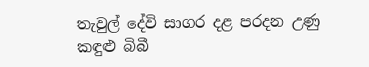තැවුල් දේවි සාගර දළ පරදන උණු කඳුළු බිබී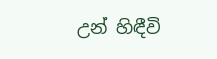උන් හිඳීවි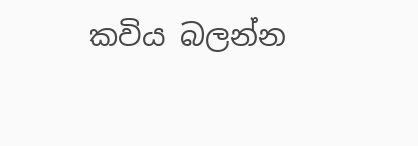කවිය බලන්න